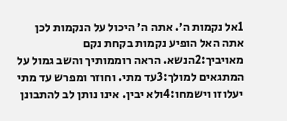1אל נקמות ה׳. אתה ה׳ היכול על הנקמות לכן אתה האל הופיע נקמות בקחת נקם מאויביך:2הנשא. הראה רוממותיך והשב גמול על המתגאים למולך:3עד מתי. וחוזר ומפרש עד מתי יעלוזו וישמחו:4ולא יבין. אינו נותן לב להתבונן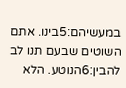במעשיהם:5בינו. אתם השוטים שבעם תנו לב להבין:6הנוטע. הלא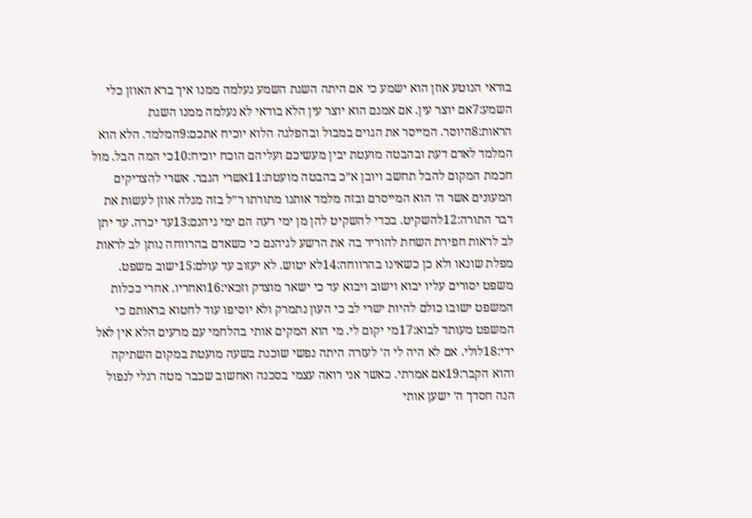בודאי הנוטע אוזן הוא ישמע כי אם היתה השגת השמע נעלמה ממנו איך ברא האוזן כלי השמע:7אם יוצר עין. אם אמנם הוא יוצר עין הלא בודאי לא נעלמה ממנו השגת הראות:8היוסר. המייסר את הגוים במבול ובהפלגה הלוא יוכיח אתכם:9המלמד. הלא הוא המלמד לאדם דעת ובהבטה מועטת יבין מעשיכם ועליהם הוכח יוכיח:10כי המה הבל. מול חכמת המקום להבל תחשב ויובן א״כ בהבטה מועטת:11אשרי הגבר. אשרי להצדיקים המעונים אשר ה׳ הוא המייסרם ובזה מלמד אותנו מתורתו ר״ל בזה מגלה אוזן לעשות את דבר התורה:12להשקיט. בכדי להשקיט להן מן ימי רעה הם ימי גיהנם:13עד יכרה. עד יתן לב לראות חפירת השחת להוריד בה את הרשע לגיהנם כי כשאדם בהרווחה נותן לב לראות מפלת שונאו ולא כן כשאינו בהרווחה:14לא יטוש. לא יעזוב עד עולם:15ישוב משפט. משפט יסורים עליו יבוא וישוב ויבוא עד כי ישאר מוצדק וזכאי:16ואחריו. אחרי ככלות המשפט ישובו כולם להיות ישרי לב כי העון נתמרק ולא יוסיפו עוד לחטוא בראותם כי המשפט מעותד לבוא:17מי יקום לי. מי הוא המקים אותי בהלחמי עם מרעים הלא אין לאל ידי:18לולי. אם לא היה לי ה׳ לעזרה היתה נפשי שוכנת בשעה מועטת במקום השתיקה והוא הקבר:19אם אמרתי. כאשר אני רואה עצמי בסכנה ואחשוב שכבר מטה רגלי לנפול הנה חסדך ה׳ ישען אותי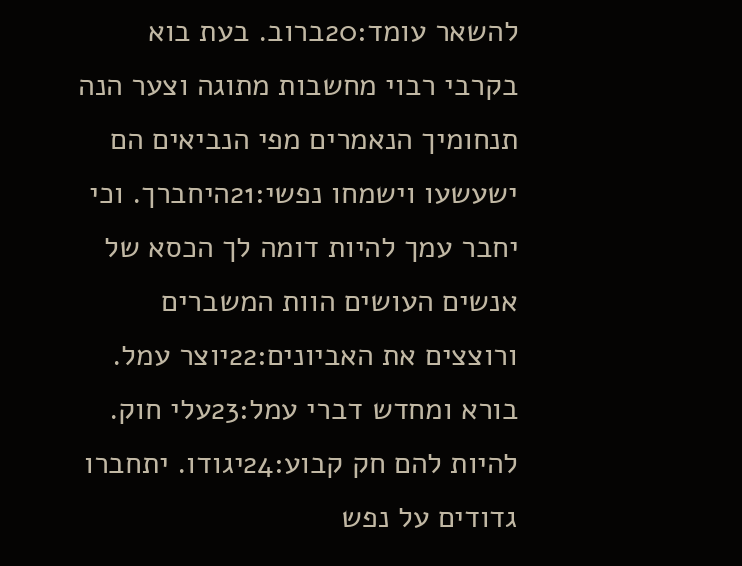להשאר עומד:20ברוב. בעת בוא בקרבי רבוי מחשבות מתוגה וצער הנה תנחומיך הנאמרים מפי הנביאים הם ישעשעו וישמחו נפשי:21היחברך. וכי יחבר עמך להיות דומה לך הכסא של אנשים העושים הוות המשברים ורוצצים את האביונים:22יוצר עמל. בורא ומחדש דברי עמל:23עלי חוק. להיות להם חק קבוע:24יגודו. יתחברו גדודים על נפש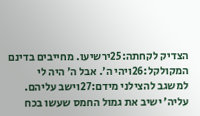הצדיק לקחתה:25ירשיעו. מחייבים בדינם המקולקל:26ויהי ה׳. אבל ה׳ היה לי למשגב להצילני מידם:27וישב עליהם. עליה׳ ישיב את גמול החמס שעשו בכח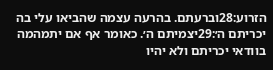הזרוע:28וברעתם. בהרעה עצמה שהביאו עלי בה יכריתם ה׳:29יצמיתם ה׳. כאומר אף אם יתמהמה בוודאי יכריתם ולא יהיו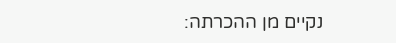נקיים מן ההכרתה: